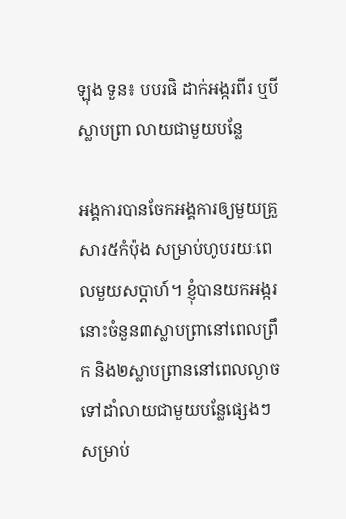ឡុង ទួន៖ បបរផិ ដាក់អង្ករពីរ ឬបីស្លាបព្រា លាយជាមួយបន្លែ

អង្គការបានចែកអង្គការឲ្យមួយគ្រួសារ៥កំប៉ុង សម្រាប់ហូបរយៈពេលមួយសប្ដាហ៍។ ខ្ញុំបានយកអង្ករនោះចំនួន៣ស្លាបព្រានៅពេលព្រឹក និង២ស្លាបព្រាននៅពេលល្ងាច ទៅដាំលាយជាមួយបន្លែផ្សេងៗសម្រាប់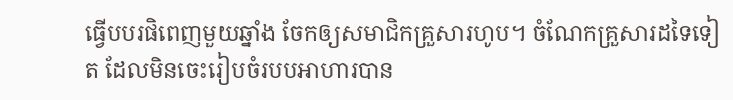ធ្វើបបរផិពេញមួយឆ្នាំង ចែកឲ្យសមាជិកគ្រួសារហូប។ ចំណែកគ្រួសារដទៃទៀត ដែលមិនចេះរៀបចំរបបអាហារបាន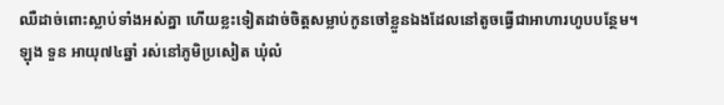ឈឺដាច់ពោះស្លាប់ទាំងអស់គ្នា ហើយខ្លះទៀតដាច់ចិត្តសម្លាប់កូនចៅខ្លួនឯងដែលនៅតូចធ្វើជាអាហារហូបបន្ថែម។
ឡុង ទួន អាយុ៧៤ឆ្នាំ រស់នៅភូមិប្រសៀត ឃុំលំ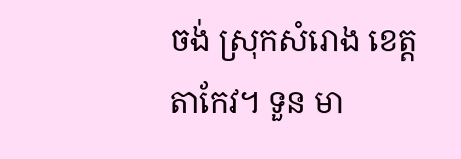ចង់ ស្រុកសំរោង ខេត្តតាកែវ។ ទួន មា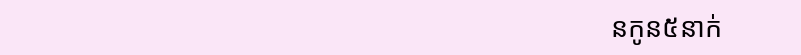នកូន៥នាក់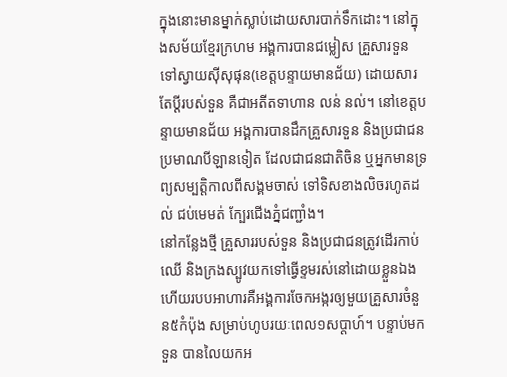ក្នុងនោះមានម្នាក់ស្លាប់ដោយសារបាក់ទឹកដោះ។ នៅក្នុងសម័យខ្មែរក្រហម អង្គការបានជម្លៀស គ្រួសារទួន ទៅស្វាយស៊ីសុផុន(ខេត្តបន្ទាយមានជ័យ) ដោយសារតែប្ដីរបស់ទួន គឺជាអតីតទាហាន លន់ នល់។ នៅខេត្តបន្ទាយមានជ័យ អង្គការបានដឹកគ្រួសារទួន និងប្រជាជនប្រមាណបីឡានទៀត ដែលជាជនជាតិចិន ឬអ្នកមានទ្រព្យសម្បត្តិកាលពីសង្គមចាស់ ទៅទិសខាងលិចរហូតដល់ ជប់មេមត់ ក្បែរជើងភ្នំជញ្ជាំង។
នៅកន្លែងថ្មី គ្រួសាររបស់ទួន និងប្រជាជនត្រូវដើរកាប់ឈើ និងក្រងស្បូវយកទៅធ្វើខ្ទមរស់នៅដោយខ្លួនឯង ហើយរបបអាហារគឺអង្គការចែកអង្ករឲ្យមួយគ្រួសារចំនួន៥កំប៉ុង សម្រាប់ហូបរយៈពេល១សប្ដាហ៍។ បន្ទាប់មក ទួន បានលៃយកអ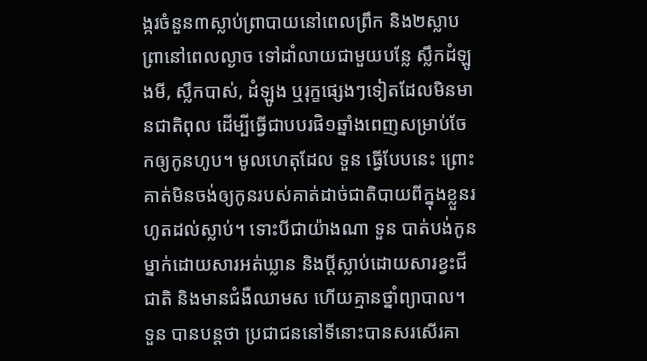ង្ករចំនួន៣ស្លាប់ព្រាបាយនៅពេលព្រឹក និង២ស្លាបព្រានៅពេលល្ងាច ទៅដាំលាយជាមួយបន្លែ ស្លឹកដំឡូងមី, ស្លឹកបាស់, ដំឡូង ឬរុក្ខផ្សេងៗទៀតដែលមិនមានជាតិពុល ដើម្បីធ្វើជាបបរផិ១ឆ្នាំងពេញសម្រាប់ចែកឲ្យកូនហូប។ មូលហេតុដែល ទួន ធ្វើបែបនេះ ព្រោះគាត់មិនចង់ឲ្យកូនរបស់គាត់ដាច់ជាតិបាយពីក្នុងខ្លួនរហូតដល់ស្លាប់។ ទោះបីជាយ៉ាងណា ទួន បាត់បង់កូនម្នាក់ដោយសារអត់ឃ្លាន និងប្ដីស្លាប់ដោយសារខ្វះជីជាតិ និងមានជំងឺឈាមស ហើយគ្មានថ្នាំព្យាបាល។
ទួន បានបន្តថា ប្រជាជននៅទីនោះបានសរសើរគា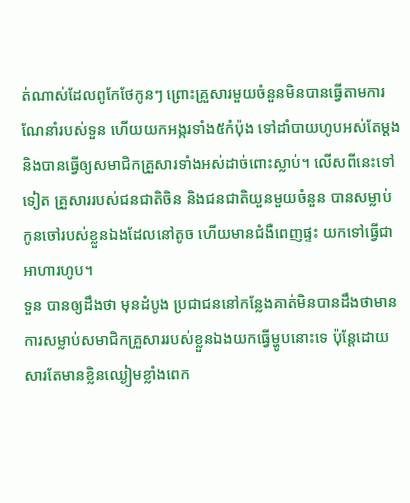ត់ណាស់ដែលពូកែថែកូនៗ ព្រោះគ្រួសារមួយចំនួនមិនបានធ្វើតាមការណែនាំរបស់ទួន ហើយយកអង្ករទាំង៥កំប៉ុង ទៅដាំបាយហូបអស់តែម្ដង និងបានធ្វើឲ្យសមាជិកគ្រួសារទាំងអស់ដាច់ពោះស្លាប់។ លើសពីនេះទៅទៀត គ្រួសាររបស់ជនជាតិចិន និងជនជាតិយួនមួយចំនួន បានសម្លាប់កូនចៅរបស់ខ្លួនឯងដែលនៅតូច ហើយមានជំងឺពេញផ្ទះ យកទៅធ្វើជាអាហារហូប។
ទួន បានឲ្យដឹងថា មុនដំបូង ប្រជាជននៅកន្លែងគាត់មិនបានដឹងថាមានការសម្លាប់សមាជិកគ្រួសាររបស់ខ្លួនឯងយកធ្វើម្ហូបនោះទេ ប៉ុន្តែដោយសារតែមានខ្លិនឈ្ងៀមខ្លាំងពេក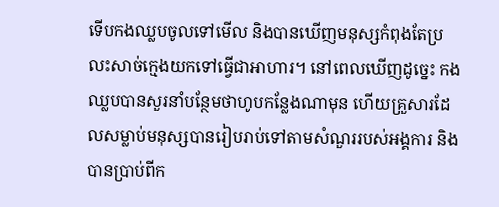ទើបកងឈ្លបចូលទៅមើល និងបានឃើញមនុស្សកំពុងតែប្រលះសាច់ក្មេងយកទៅធ្វើជាអាហារ។ នៅពេលឃើញដូច្នេះ កងឈ្លបបានសួរនាំបន្ថែមថាហូបកន្លែងណាមុន ហើយគ្រួសារដែលសម្លាប់មនុស្សបានរៀបរាប់ទៅតាមសំណួររបស់អង្គការ និងបានប្រាប់ពីក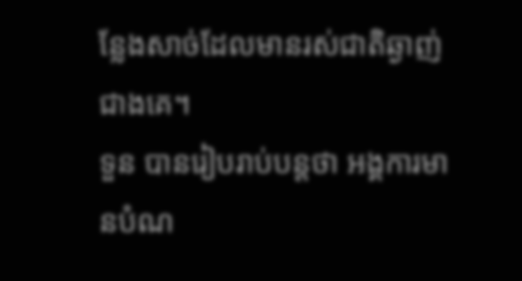ន្លែងសាច់ដែលមានរស់ជាតិឆ្ងាញ់ជាងគេ។
ទួន បានរៀបរាប់បន្តថា អង្គការមានបំណ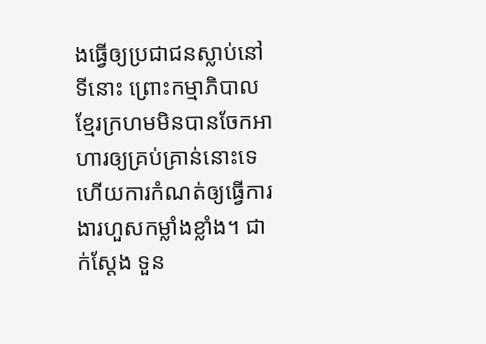ងធ្វើឲ្យប្រជាជនស្លាប់នៅទីនោះ ព្រោះកម្មាភិបាលខ្មែរក្រហមមិនបានចែកអាហារឲ្យគ្រប់គ្រាន់នោះទេ ហើយការកំណត់ឲ្យធ្វើការងារហួសកម្លាំងខ្លាំង។ ជាក់ស្ដែង ទួន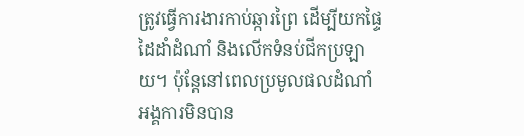ត្រូវធ្វើការងារកាប់ឆ្ការព្រៃ ដើម្បីយកផ្ទៃដៃដាំដំណាំ និងលើកទំនប់ជីកប្រឡាយ។ ប៉ុន្តែនៅពេលប្រមូលផលដំណាំ អង្គការមិនបាន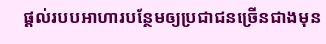ផ្ដល់របបអាហារបន្ថែមឲ្យប្រជាជនច្រើនជាងមុន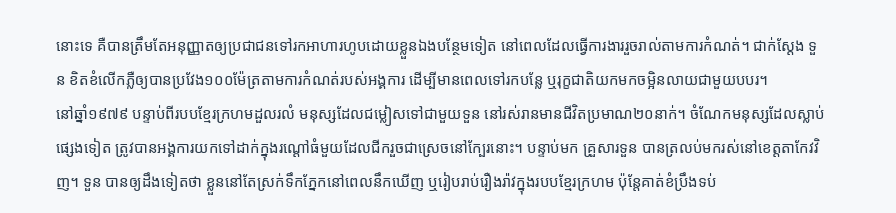នោះទេ គឺបានត្រឹមតែអនុញ្ញាតឲ្យប្រជាជនទៅរកអាហារហូបដោយខ្លួនឯងបន្ថែមទៀត នៅពេលដែលធ្វើការងាររួចរាល់តាមការកំណត់។ ជាក់ស្ដែង ទួន ខិតខំលើកភ្លឺឲ្យបានប្រវែង១០០ម៉ែត្រតាមការកំណត់របស់អង្គការ ដើម្បីមានពេលទៅរកបន្លែ ឬរុក្ខជាតិយកមកចម្អិនលាយជាមួយបបរ។
នៅឆ្នាំ១៩៧៩ បន្ទាប់ពីរបបខ្មែរក្រហមដួលរលំ មនុស្សដែលជម្លៀសទៅជាមួយទួន នៅរស់រានមានជីវិតប្រមាណ២០នាក់។ ចំណែកមនុស្សដែលស្លាប់ផ្សេងទៀត ត្រូវបានអង្គការយកទៅដាក់ក្នុងរណ្ដៅធំមួយដែលជីករួចជាស្រេចនៅក្បែរនោះ។ បន្ទាប់មក គ្រួសារទួន បានត្រលប់មករស់នៅខេត្តតាកែវវិញ។ ទួន បានឲ្យដឹងទៀតថា ខ្លួននៅតែស្រក់ទឹកភ្នែកនៅពេលនឹកឃើញ ឬរៀបរាប់រឿងរ៉ាវក្នុងរបបខ្មែរក្រហម ប៉ុន្តែគាត់ខំប្រឹងទប់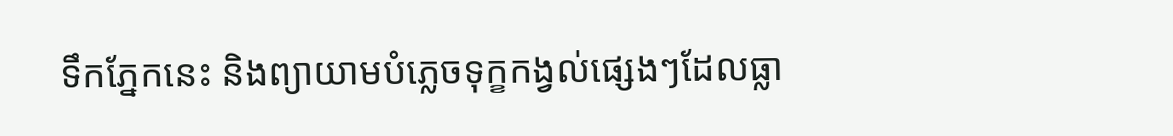ទឹកភ្នែកនេះ និងព្យាយាមបំភ្លេចទុក្ខកង្វល់ផ្សេងៗដែលធ្លា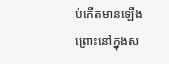ប់កើតមានឡើង ព្រោះនៅក្នុងស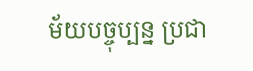ម័យបច្ចុប្បន្ន ប្រជា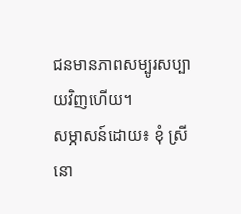ជនមានភាពសម្បូរសប្បាយវិញហើយ។
សម្ភាសន៍ដោយ៖ ខុំ ស្រីនោ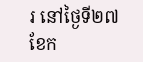រ នៅថ្ងៃទី២៧ ខែក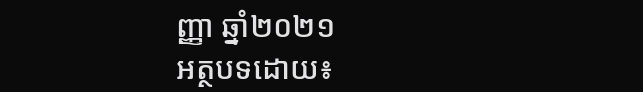ញ្ញា ឆ្នាំ២០២១
អត្ថបទដោយ៖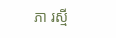ភា រស្មី